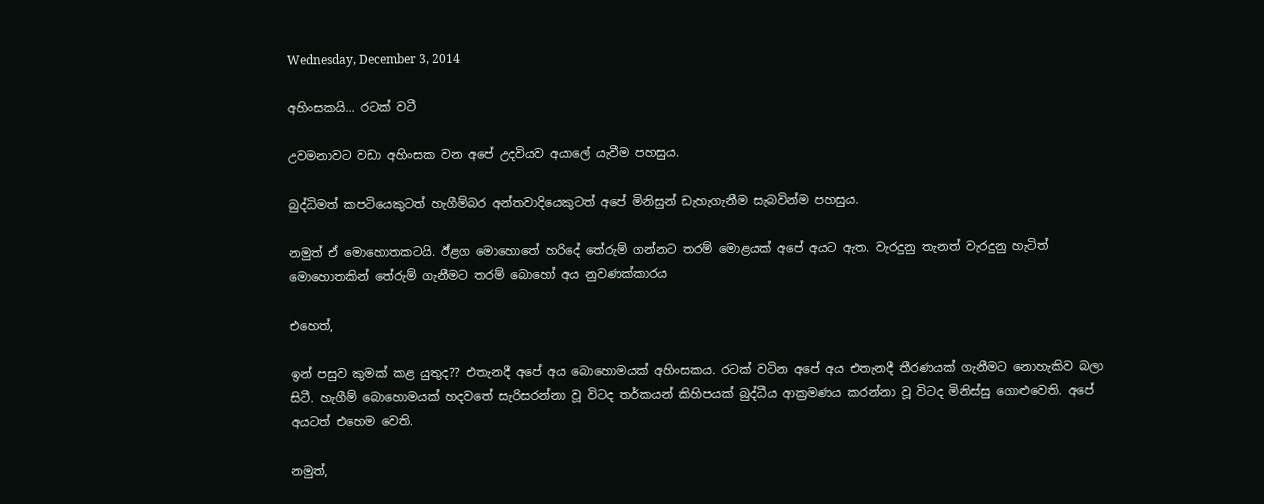Wednesday, December 3, 2014

අහිංසකයි... රටක් වටී

උවමනාවට වඩා අහිංසක වන අපේ උදවියව අයාලේ යැවීම පහසුය‍.

බුද්ධිමත් කපටියෙකුටත් හැගීම්බර අන්තවාදියෙකුටත් අපේ මිනිසුන් ඩැහැගැනීම සැබවින්ම පහසුය.

නමුත් ඒ මොහොතකටයි. ඊ්‍ළග මොහොතේ හරිදේ තේරුම් ගන්නට තරම් මොළයක් අපේ අයට ඇත. වැරදුනු තැනත් වැරදුනු හැටිත් මොහොතකින් තේරුම් ගැනීමට තරම් බොහෝ අය නුවණක්කාරය

එහෙත්,

ඉන් පසුව කුමක් කළ යුතුද?? එතැනදී අපේ අය බොහ‍ොමයක් අහිංසකය. රටක් වටින අපේ අය එතැනදී තීරණයක් ගැනීමට නොහැකිව බලා සිටී. හැගීම් බොහොමයක් හදවතේ සැරිසරන්නා වූ විටද තර්කයන් කිහිපයක් බුද්ධීය ආක්‍රමණය කරන්නා වූ විටද මිනිස්සු ගොළුවෙති. අපේ අයටත් එහෙම වෙති.

නමුත්,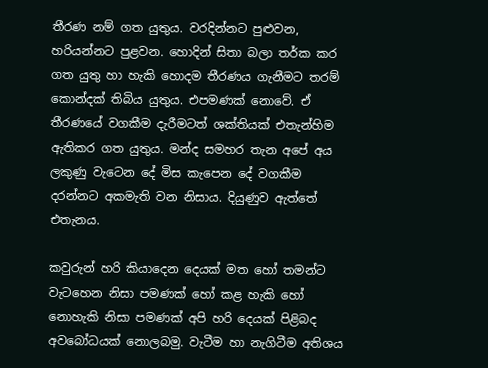තීරණ නම් ගත යුතුය. වරදින්නට පුළුවන, හරියන්නට පුළවන. හොදින් සිතා බලා තර්ක කර ගත යුතු හා හැකි හොදම තීරණය ගැනීමට තරම් කොන්දක් තිබිය යුතුය. එපමණක් නොවේ. ඒ තීරණයේ වගකීම දැරීමටත් ශක්තියක් එතැන්හිම ඇතිකර ගත යුතුය. මන්ද සමහර තැන අපේ අය ලකුණු වැටෙන දේ මිස කැපෙන දේ වගකීම දරන්නට අකමැති වන නිසාය. දියුණුව ඇත්තේ එතැනය.

කවුරුන් හරි කියාදෙන දෙයක් මත හෝ තමන්ට වැ‍ටහෙන නිසා පමණක් හෝ කළ හැකි හෝ නොහැකි නිසා පමණක් අපි හරි දෙයක් පිළිබද අවබෝධයක් නොලබමු. වැටීම හා නැගිටීම අතිශය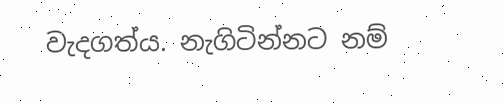වැදගත්ය. නැගිටින්නට නම්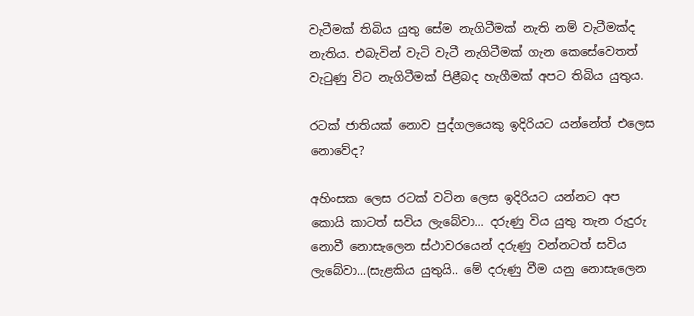වැටීමක් තිබිය යුතු සේම නැගිටීමක් නැති නම් වැටීමක්ද නැතිය. එබැවින් වැටි වැටී නැගිටීමක් ගැන කෙසේවෙතත් වැටුණු විට නැගිටීමක් පිළීබද හැගීමක් අපට තිබිය යුතුය.

රටක් ජාතියක් ‍නොව පුද්ගලයෙකු ඉදිරියට යන්නේත් එලෙස නොවේද?

අහිංසක ලෙස රටක් වටින ලෙස ඉදිරියට යන්නට අප කොයි කාටත් සවිය ලැබේවා... දරුණු විය යුතු තැන රුදුරු නොවී නොසැලෙන ස්ථාවරයෙන් දරුණු වන්නටත් සවිය ලැබේවා...(සැළකිය යුතුයි.. මේ දරුණු වීම යනු නොසැලෙන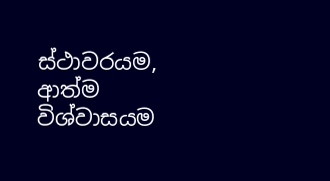ස්ථාව‍රයම, ආත්ම විශ්වාසයම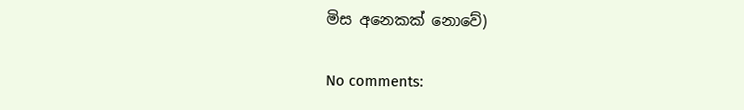මිස අනෙකක් නොවේ)

No comments: